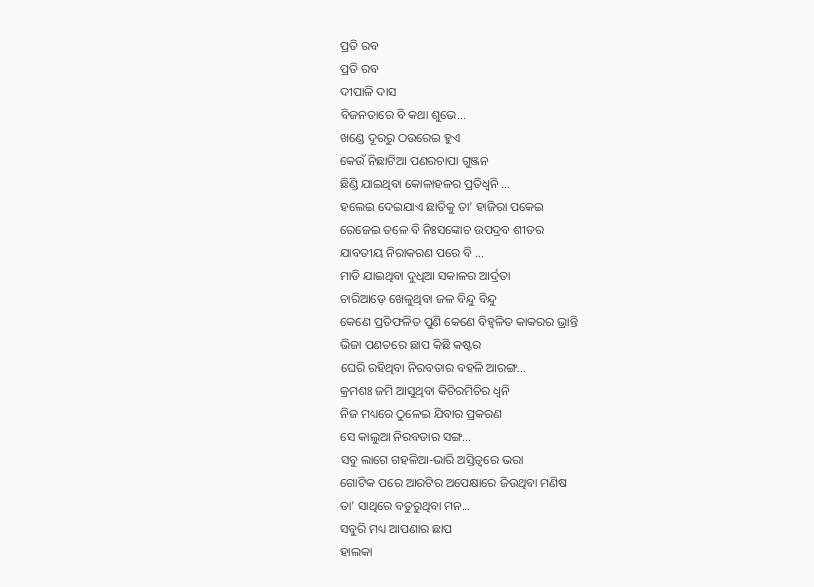ପ୍ରତି ରବ
ପ୍ରତି ରବ
ଦୀପାଳି ଦାସ
ବିଜନତାରେ ବି କଥା ଶୁଭେ...
ଖଣ୍ଡେ ଦୂରରୁ ଠଉରେଇ ହୁଏ
କେଉଁ ନିଛାଟିଆ ପଣରଚାପା ଗୁଞ୍ଜନ
ଛିଣ୍ଡି ଯାଇଥିବା କୋଳାହଳର ପ୍ରତିଧ୍ଵନି ...
ହଲେଇ ଦେଇଯାଏ ଛାତିକୁ ତା’ ହାଜିରା ପକେଇ
ରେଜେଇ ତଳେ ବି ନିଃସଙ୍କୋଚ ଉପଦ୍ରବ ଶୀତର
ଯାବତୀୟ ନିରାକରଣ ପରେ ବି ...
ମାଡି ଯାଇଥିବା ଦୁଧିଆ ସକାଳର ଆର୍ଦ୍ରତା
ଚାରିଆଡ଼େ ଖେଳୁଥିବା ଜଳ ବିନ୍ଦୁ ବିନ୍ଦୁ
କେଣେ ପ୍ରତିଫଳିତ ପୁଣି କେଣେ ବିହ୍ଵଳିତ କାକରର ଭ୍ରାନ୍ତି
ଭିଜା ପଣତରେ ଛାପ କିଛି କଷ୍ଟର
ଘେରି ରହିଥିବା ନିରବତାର ବହଳି ଆରଙ୍ଗ...
କ୍ରମଶଃ ଜମି ଆସୁଥିବା କିଚିରମିଚିର ଧ୍ଵନି
ନିଜ ମଧ୍ୟରେ ଠୁଳେଇ ଯିବାର ପ୍ରକରଣ
ସେ କାଲୁଆ ନିରବତାର ସଙ୍ଗ...
ସବୁ ଲାଗେ ଗହଳିଆ-ଭାରି ଅସ୍ତିତ୍ଵରେ ଭରା
ଗୋଟିକ ପରେ ଆରଟିର ଅପେକ୍ଷାରେ ଜିଉଥିବା ମଣିଷ
ତା’ ସାଥିରେ ବତୁରୁଥିବା ମନ...
ସବୁରି ମଧ୍ୟ ଆପଣାର ଛାପ
ହାଲକା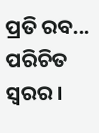ପ୍ରତି ରବ... ପରିଚିତ ସ୍ଵରର ।